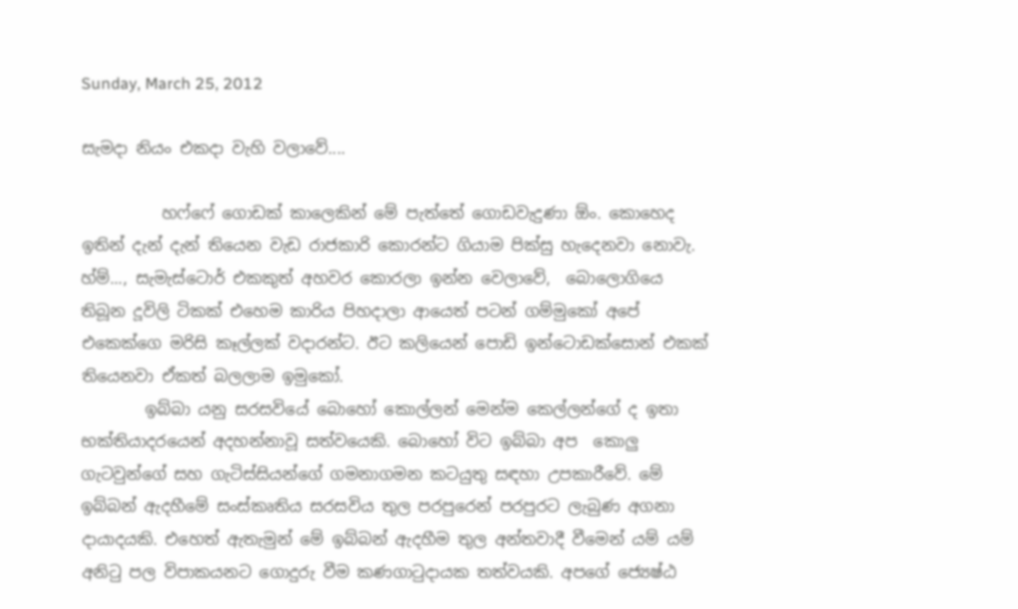Sunday, March 25, 2012

සැමදා නියං එකදා වැහි වලාවේ....

          හෆ්ෆේ ගොඩක් කාලෙකින් මේ පැත්තේ ගොඩවැදුණා ඕං. කොහෙද ඉතින් දැන් දැන් තියෙන වැඩ රාජකාරි කොරන්ට ගියාම පික්සු හැදෙනවා නොවැ. හ්ම්..., සැමැස්ටොර් එකකුත් අහවර කොරලා ඉන්න වෙලාවේ,  බොලොගියෙ තිබූන දූවිලි ටිකක් එහෙම කාරිය පිහදාලා ආයෙත් පටන් ගම්මුකෝ අපේ එකෙක්ගෙ මරිසි කෑල්ලක් වදාරන්ට. ඊට කලියෙන් පොඩි ඉන්ටොඩක්සොන් එකක් තියෙනවා ඒකත් බලලාම ඉමුකෝ.
        ඉබ්බා යනු සරසවියේ බොහෝ කොල්ලන් මෙන්ම කෙල්ලන්ගේ ද ඉතා භක්තියාදරයෙන් අදහන්නාවූ සත්වයෙකි. බොහෝ විට ඉබ්බා අප  කොලු ගැටවුන්ගේ සහ ගැටිස්සියන්ගේ ගමනාගමන කටයුතු සඳහා උපකාරීවේ. මේ ඉබ්බන් ඇදහීමේ සංස්කෘතිය සරසවිය තුල පරපුරෙන් පරපුරට ලැබුණ අගනා දායාදයකි. එහෙත් ඇතැමුන් මේ ඉබ්බන් ඇදහීම තුල අන්තවාදී වීමෙන් යම් යම් අනිටු පල විපාකයනට ගොදුරු වීම කණගාටුදායක තත්වයකි. අපගේ ජ්‍යෙෂ්ඨ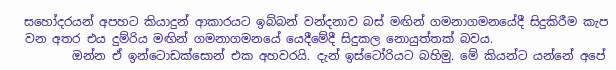සහෝදරයන් අපහට කියාදුන් ආකාරයට ඉබ්බන් වන්දනාව බස් මඟින් ගමනාගමනයේදී සිදුකිරීම කැප වන අතර එය දුම්රිය මඟින් ගමනාගමනයේ යෙදීමේදී සිදුකල නොයුත්තක් බවය.
        ඔන්න ඒ ඉන්ටොඩක්සොන් එක අහවරයි. දැන් ඉස්ටෝරියට බහිමු. මේ කියන්ට යන්නේ අපේ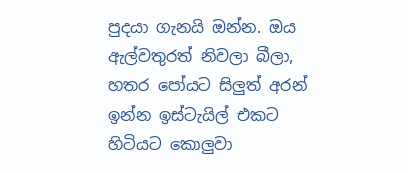පුදයා ගැනයි ඔන්න. ඔය ඇල්වතුරත් නිවලා බීලා, හතර පෝයට සිලුත් අරන් ඉන්න ඉස්ටැයිල් එකට හිටියට කොලුවා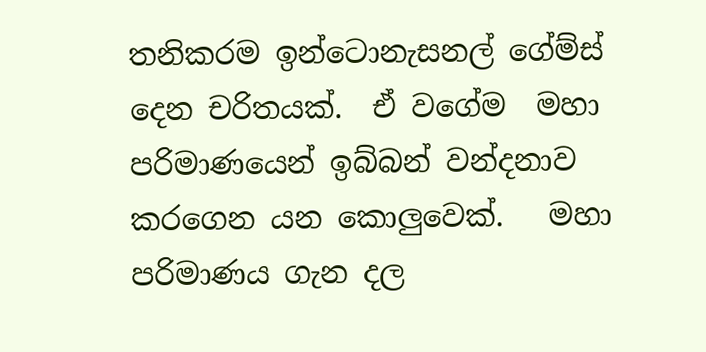තනිකරම ඉන්ටොනැසනල් ගේම්ස් දෙන චරිතයක්.  ඒ වගේම  මහා පරිමාණයෙන් ඉබ්බන් වන්දනාව  කරගෙන යන කොලුවෙක්.   මහා පරිමාණය ගැන දල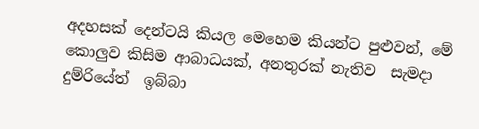අදහසක් දෙන්ටයි කියල මෙහෙම කියන්ට පුළුවන්, මේ කොලුව කිසිම ආබාධයක්, අනතුරක් නැතිව  සැමදා දුම්රියේත්  ඉබ්බා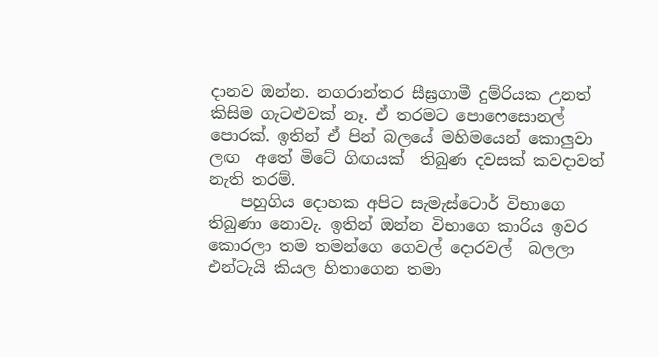දානව ඔන්න. නගරාන්තර සීඝ්‍රගාමී දුම්රියක උනත් කිසිම ගැටළුවක් නෑ. ඒ තරමට පොෆෙසොනල්  පොරක්. ඉතින් ඒ පින් බලයේ මහිමයෙන් කොලුවා ලඟ  අතේ මිටේ ගිඟයක්  තිබුණ දවසක් කවදාවත් නැති තරම්.
    පහුගිය දොහක අපිට සැමැස්ටොර් විභාගෙ තිබුණා නොවැ. ඉතින් ඔන්න විභාගෙ කාරිය ඉවර කොරලා තම තමන්ගෙ ගෙවල් දොරවල්  බලලා එන්ටැයි කියල හිතාගෙන තමා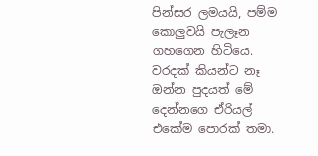පින්සර ලමයයි, පම්ම කොලුවයි පැලෑන ගහගෙන හිටියෙ.  වරදක් කියන්ට නෑ ඔන්න පුදයත් මේ දෙන්නගෙ ඒරියල් එකේම පොරක් තමා.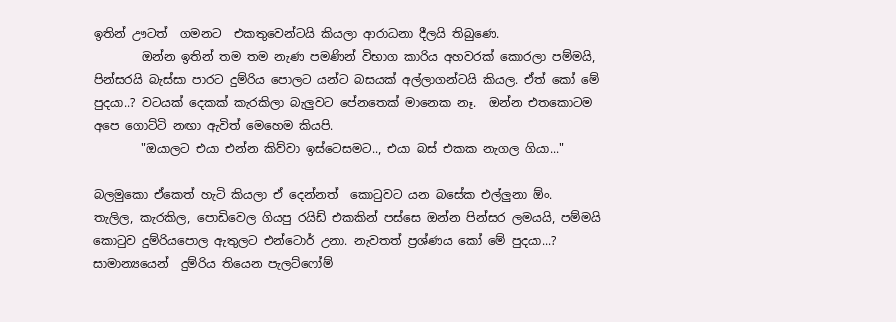ඉතින් ඌටත්  ගමනට  එකතුවෙන්ටයි කියලා ආරාධනා දීලයි තිබුණෙ.
        ඔන්න ඉතින් තම තම නැණ පමණින් විභාග කාරිය අහවරක් කොරලා පම්මයි, පින්සරයි බැස්සා පාරට දුම්රිය පොලට යන්ට බසයක් අල්ලාගන්ටයි කියල. ඒත් කෝ මේ පුදයා..? වටයක් දෙකක් කැරකිලා බැලුවට පේනතෙක් මානෙක නෑ.  ඔන්න එතකොටම  අපෙ ගොට්ටි නඟා ඇවිත් මෙහෙම කියපි.
        "ඔයාලට එයා එන්න කිව්වා ඉස්ටෙසමට.., එයා බස් එකක නැගල ගියා..."

බලමුකො ඒකෙත් හැටි කියලා ඒ දෙන්නත්  කොටුවට යන බසේක එල්ලුනා ඕං.  තැලිල, කැරකිල, පොඩිවෙල ගියපු රයිඩ් එකකින් පස්සෙ ඔන්න පින්සර ලමයයි, පම්මයි කොටුව දුම්රියපොල ඇතුලට එන්ටොර් උනා. නැවතත් ප්‍රශ්ණය කෝ මේ පුදයා...?   සාමාන්‍යයෙන්  දුම්රිය තියෙන පැලට්ෆෝම්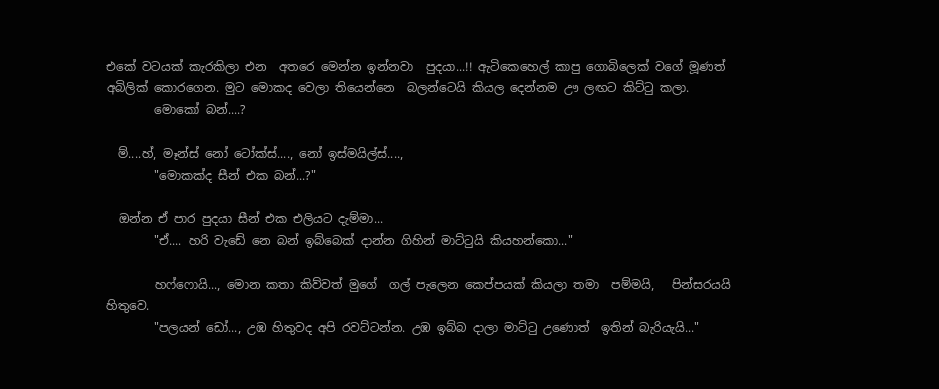එකේ වටයක් කැරකිලා එන  අතරෙ මෙන්න ඉන්නවා  පුදයා...!! ඇටිකෙහෙල් කාපු ගොබිලෙක් වගේ මූණත් අබිලික් කොරගෙන. මුට මොකද වෙලා තියෙන්නෙ  බලන්ටෙයි කියල දෙන්නම ඌ ලඟට කිට්ටු කලා.
        මොකෝ බන්....?

  ම්....හ්, මෑන්ස් නෝ ටෝක්ස්...., නෝ ඉස්මයිල්ස්....,
        "මොකක්ද සීන් එක බන්...?"

  ඔන්න ඒ පාර පුදයා සීන් එක එලියට දැම්මා...
        "ඒ.... හරි වැඩේ නෙ බන් ඉබ්බෙක් දාන්න ගිහින් මාට්ටුයි කියහන්කො..."

        හෆ්ෆොයි..., මොන කතා කිව්වත් මුගේ  ගල් පැලෙන කෙප්පයක් කියලා තමා  පම්මයි,   පින්සරයයි හිතුවෙ.
        "පලයන් ඩෝ..., උඹ හිතුවද අපි රවට්ටන්න. උඹ ඉබ්බ දාලා මාට්ටු උණොත්  ඉතින් බැරියැයි..."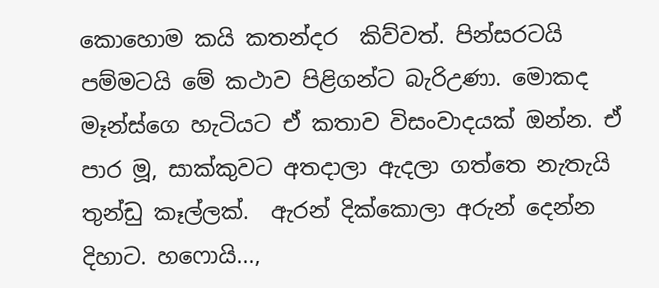කොහොම කයි කතන්දර  කිව්වත්. පින්සරටයි පම්මටයි මේ කථාව පිළිගන්ට බැරිඋණා. මොකද  මෑන්ස්ගෙ හැටියට ඒ කතාව විසංවාදයක් ඔන්න. ඒ පාර මූ, සාක්කුවට අතදාලා ඇදලා ගත්තෙ නැතැයි තුන්ඩු කෑල්ලක්.  ඇරන් දික්කොලා අරුන් දෙන්න දිහාට. හෆොයි...,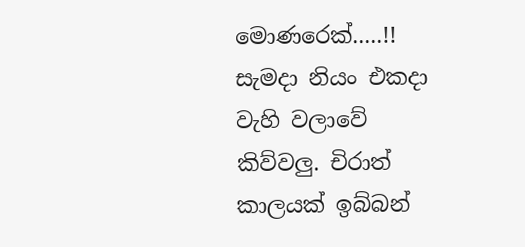මොණරෙක්.....!!  සැමදා නියං එකදා වැහි වලාවේ කිව්වලු. චිරාත් කාලයක් ඉබ්බන්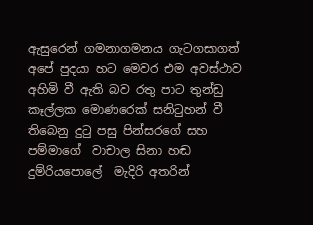ඇසුරෙන් ගමනාගමනය ගැටගසාගත් අපේ පුදයා හට මෙවර එම අවස්ථාව අහිමි වී ඇති බව රතු පාට තුන්ඩු කෑල්ලක මොණරෙක් සනිටුහන් වී  තිබෙනු දුටු පසු පින්සරගේ සහ පම්මාගේ  වාචාල සිනා හඬ දුම්රියපොලේ  මැදිරි අතරින්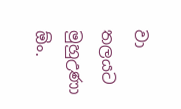වා තලයට මුහුඋණා ඕං.